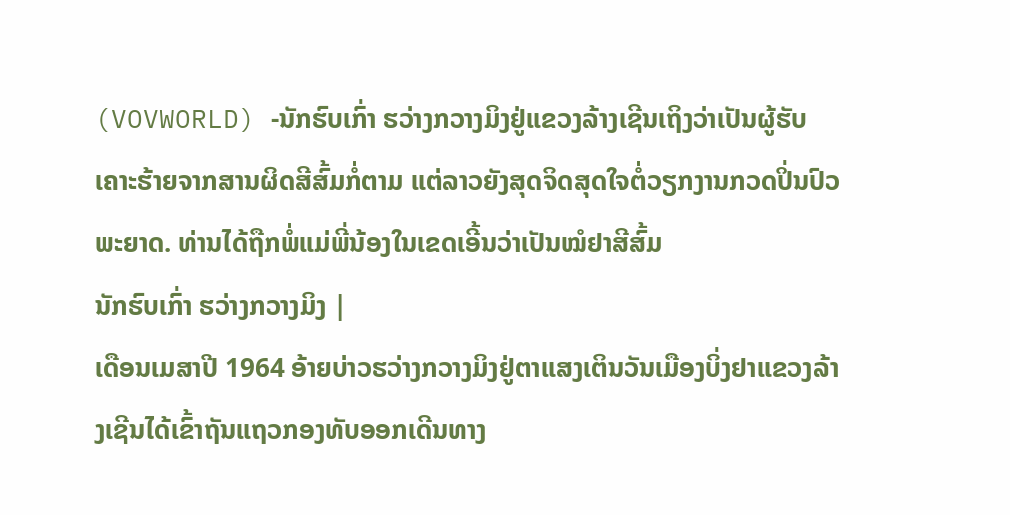(VOVWORLD) -ນັກຮົບເກົ່າ ຮວ່າງກວາງມິງຢູ່ແຂວງລ້າງເຊີນເຖິງວ່າເປັນຜູ້ຮັບເຄາະຮ້າຍຈາກສານຜິດສີສົ້ມກໍ່ຕາມ ແຕ່ລາວຍັງສຸດຈິດສຸດໃຈຕໍ່ວຽກງານກວດປິ່ນປົວພະຍາດ. ທ່ານໄດ້ຖືກພໍ່ແມ່ພີ່ນ້ອງໃນເຂດເອີ້ນວ່າເປັນໝໍຢາສີສົ້ມ
ນັກຮົບເກົ່າ ຮວ່າງກວາງມິງ |
ເດືອນເມສາປີ 1964 ອ້າຍບ່າວຮວ່າງກວາງມິງຢູ່ຕາແສງເຕິນວັນເມືອງບິ່ງຢາແຂວງລ້າງເຊີນໄດ້ເຂົ້າຖັນແຖວກອງທັບອອກເດີນທາງ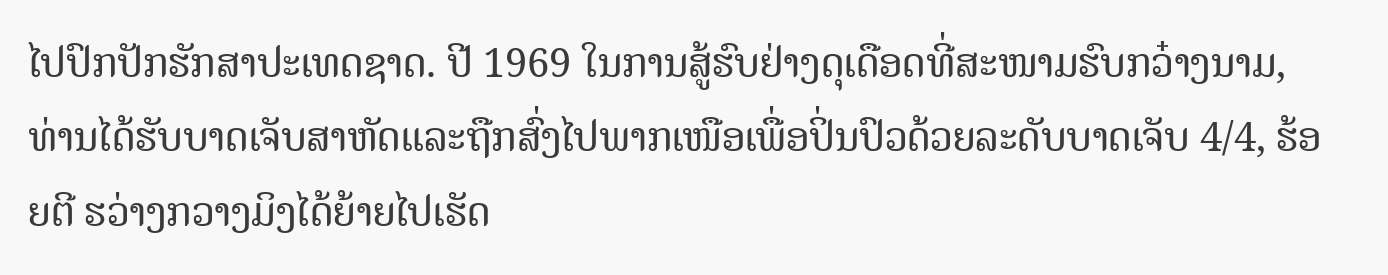ໄປປົກປັກຮັກສາປະເທດຊາດ. ປີ 1969 ໃນການສູ້ຮົບຢ່າງດຸເດືອດທີ່ສະໜາມຮົບກວ໋າງນາມ, ທ່ານໄດ້ຮັບບາດເຈັບສາຫັດແລະຖືກສົ່ງໄປພາກເໜືອເພື່ອປິ່ນປົວດ້ວຍລະດັບບາດເຈັບ 4/4, ຮ້ອຍຕີ ຮວ່າງກວາງມິງໄດ້ຍ້າຍໄປເຮັດ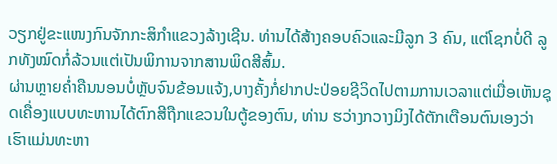ວຽກຢູ່ຂະແໜງກົນຈັກກະສິກຳແຂວງລ້າງເຊີນ. ທ່ານໄດ້ສ້າງຄອບຄົວແລະມີລູກ 3 ຄົນ, ແຕ່ໂຊກບໍ່ດີ ລູກທັງໝົດກໍ່ລ້ວນແຕ່ເປັນພິການຈາກສານພິດສີສົ້ມ.
ຜ່ານຫຼາຍຄ່ຳຄືນນອນບໍ່ຫຼັບຈົນຂ້ອນແຈ້ງ,ບາງຄັ້ງກໍ່ຢາກປະປ່ອຍຊີວິດໄປຕາມການເວລາແຕ່ເມື່ອເຫັນຊຸດເຄື່ອງແບບທະຫານໄດ້ຕົກສີຖືກແຂວນໃນຕູ້ຂອງຕົນ, ທ່ານ ຮວ່າງກວາງມິງໄດ້ຕັກເຕືອນຕົນເອງວ່າເຮົາແມ່ນທະຫາ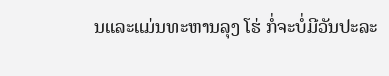ນແລະແມ່ນທະຫານລຸງ ໂຮ່ ກໍ່ຈະບໍ່ມີວັນປະລະ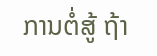ການຕໍ່ສູ້ ຖ້າ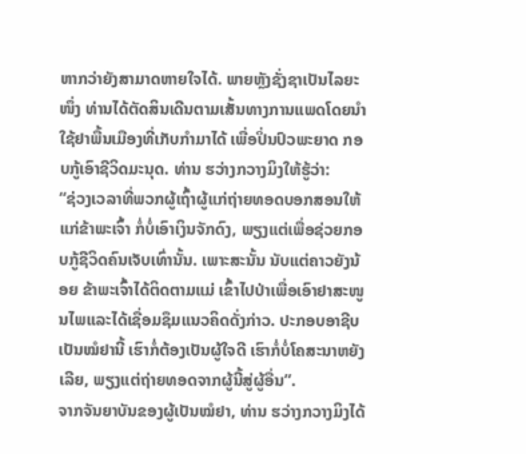ຫາກວ່າຍັງສາມາດຫາຍໃຈໄດ້. ພາຍຫຼັງຊັ່ງຊາເປັນໄລຍະໜຶ່ງ ທ່ານໄດ້ຕັດສິນເດີນຕາມເສັ້ນທາງການແພດໂດຍນຳໃຊ້ຢາພື້ນເມືອງທີ່ເກັບກຳມາໄດ້ ເພື່ອປິ່ນປົວພະຍາດ ກອບກູ້ເອົາຊີວິດມະນຸດ. ທ່ານ ຮວ່າງກວາງມິງໃຫ້ຮູ້ວ່າ:
“ຊ່ວງເວລາທີ່ພວກຜູ້ເຖົ້າຜູ້ແກ່ຖ່າຍທອດບອກສອນໃຫ້ແກ່ຂ້າພະເຈົ້າ ກໍ່ບໍ່ເອົາເງິນຈັກດົງ, ພຽງແຕ່ເພື່ອຊ່ວຍກອບກູ້ຊີວິດຄົນເຈັບເທົ່ານັ້ນ. ເພາະສະນັ້ນ ນັບແຕ່ຄາວຍັງນ້ອຍ ຂ້າພະເຈົ້າໄດ້ຕິດຕາມແມ່ ເຂົ້າໄປປ່າເພື່ອເອົາຢາສະໜູນໄພແລະໄດ້ເຊື່ອມຊຶມແນວຄິດດັ່ງກ່າວ. ປະກອບອາຊີບເປັນໝໍຢານີ້ ເຮົາກໍ່ຕ້ອງເປັນຜູ້ໃຈດີ ເຮົາກໍ່ບໍ່ໂຄສະນາຫຍັງເລີຍ, ພຽງແຕ່ຖ່າຍທອດຈາກຜູ້ນີ້ສູ່ຜູ້ອື່ນ”.
ຈາກຈັນຍາບັນຂອງຜູ້ເປັນໝໍຢາ, ທ່ານ ຮວ່າງກວາງມິງໄດ້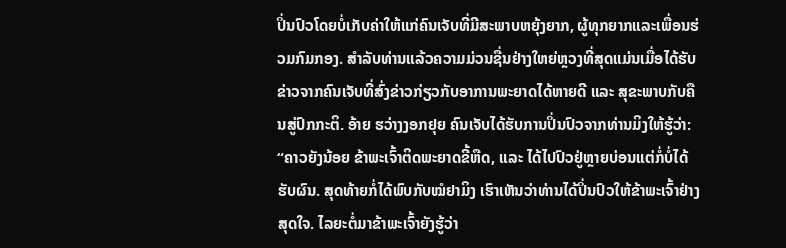ປິ່ນປົວໂດຍບໍ່ເກັບຄ່າໃຫ້ແກ່ຄົນເຈັບທີ່ມີສະພາບຫຍຸ້ງຍາກ, ຜູ້ທຸກຍາກແລະເພື່ອນຮ່ວມກົມກອງ. ສຳລັບທ່ານແລ້ວຄວາມມ່ວນຊື່ນຢ່າງໃຫຍ່ຫຼວງທີ່ສຸດແມ່ນເມື່ອໄດ້ຮັບຂ່າວຈາກຄົນເຈັບທີ່ສົ່ງຂ່າວກ່ຽວກັບອາການພະຍາດໄດ້ຫາຍດີ ແລະ ສຸຂະພາບກັບຄືນສູ່ປົກກະຕິ. ອ້າຍ ຮວ່າງງອກຢຸຍ ຄົນເຈັບໄດ້ຮັບການປິ່ນປົວຈາກທ່ານມິງໃຫ້ຮູ້ວ່າ:
“ຄາວຍັງນ້ອຍ ຂ້າພະເຈົ້າຕິດພະຍາດຂີ້ຫືດ, ແລະ ໄດ້ໄປປົວຢູ່ຫຼາຍບ່ອນແຕ່ກໍ່ບໍ່ໄດ້ຮັບຜົນ. ສຸດທ້າຍກໍ່ໄດ້ພົບກັບໝໍຢາມິງ ເຮົາເຫັນວ່າທ່ານໄດ້ປິ່ນປົວໃຫ້ຂ້າພະເຈົ້າຢ່າງສຸດໃຈ. ໄລຍະຕໍ່ມາຂ້າພະເຈົ້າຍັງຮູ້ວ່າ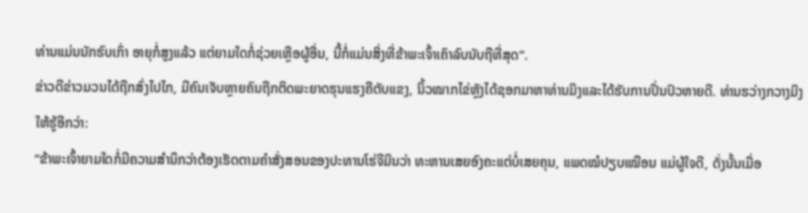ທ່ານແມ່ນນັກຮົບເກົ່າ ອາຍຸກໍ່ສູງແລ້ວ ແຕ່ຍາມໃດກໍ່ຊ່ວຍເຫຼືອຜູ້ອື່ນ, ນີ້ກໍ່ແມ່ນສິ່ງທີ່ຂ້າພະເຈົ້າເຄົາລົບນັບຖືທີ່ສຸດ”.
ຂ່າວດີຂ່າວມວນໄດ້ຖືກສົ່ງໄປໄກ, ມີຄົນເຈັບຫຼາຍຄົນຖືກຕິດພະຍາດຮຸນແຮງຄືຕັບແຂງ, ນິ້ວໝາກໄຂ່ຫຼັງໄດ້ຊອກມາຫາທ່ານມິງແລະໄດ້ຮັບການປິ່ນປົວຫາຍດີ. ທ່ານຮວ່າງກວາງມິງໃຫ້ຮູ້ອີກວ່າ:
“ຂ້າພະເຈົ້າຍາມໃດກໍ່ມີຄວາມສຳນຶກວ່າຕ້ອງເຮັດຕາມຄຳສັ່ງສອນຂອງປະທານໂຮ່ຈີມິນວ່າ ທະຫານເສຍອົງຄະແຕ່ບໍ່ເສຍຄຸນ, ແພດໝໍປຽບເໝືອນ ແມ່ຜູ້ໃຈດີ, ດັ່ງນັ້ນເມື່ອ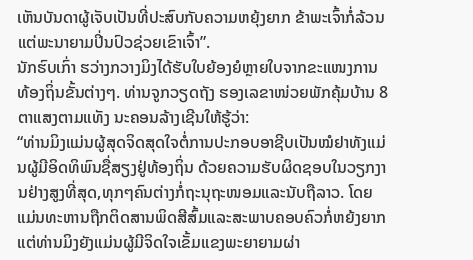ເຫັນບັນດາຜູ້ເຈັບເປັນທີ່ປະສົບກັບຄວາມຫຍຸ້ງຍາກ ຂ້າພະເຈົ້າກໍ່ລ້ວນແຕ່ພະນາຍາມປິ່ນປົວຊ່ວຍເຂົາເຈົ້າ”.
ນັກຮົບເກົ່າ ຮວ່າງກວາງມິງໄດ້ຮັບໃບຍ້ອງຍໍຫຼາຍໃບຈາກຂະແໜງການທ້ອງຖິ່ນຂັ້ນຕ່າງໆ. ທ່ານຈູກວຽດຖັງ ຮອງເລຂາໜ່ວຍພັກຄຸ້ມບ້ານ 8 ຕາແສງຕາມແທັງ ນະຄອນລ້າງເຊີນໃຫ້ຮູ້ວ່າ:
“ທ່ານມິງແມ່ນຜູ້ສຸດຈິດສຸດໃຈຕໍ່ການປະກອບອາຊີບເປັນໝໍຢາທັງແມ່ນຜູ້ມີອິດທິພົນຊື່ສຽງຢູ່ທ້ອງຖິ່ນ ດ້ວຍຄວາມຮັບຜິດຊອບໃນວຽກງານຢ່າງສູງທີ່ສຸດ,ທຸກໆຄົນຕ່າງກໍ່ຖະນຸຖະໜອມແລະນັບຖືລາວ. ໂດຍແມ່ນທະຫານຖືກຕິດສານພິດສີສົ້ມແລະສະພາບຄອບຄົວກໍ່ຫຍ້ງຍາກແຕ່ທ່ານມິງຍັງແມ່ນຜູ້ມີຈິດໃຈເຂັ້ມແຂງພະຍາຍາມຜ່າ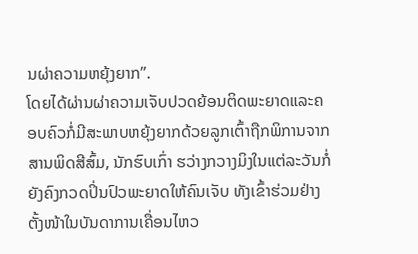ນຜ່າຄວາມຫຍຸ້ງຍາກ”.
ໂດຍໄດ້ຜ່ານຜ່າຄວາມເຈັບປວດຍ້ອນຕິດພະຍາດແລະຄອບຄົວກໍ່ມີສະພາບຫຍຸ້ງຍາກດ້ວຍລູກເຕົ້າຖືກພິການຈາກສານພິດສີສົ້ມ, ນັກຮົບເກົ່າ ຮວ່າງກວາງມິງໃນແຕ່ລະວັນກໍ່ຍັງຄົງກວດປິ່ນປົວພະຍາດໃຫ້ຄົນເຈັບ ທັງເຂົ້າຮ່ວມຢ່າງຕັ້ງໜ້າໃນບັນດາການເຄື່ອນໄຫວ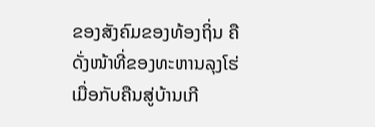ຂອງສັງຄົມຂອງທ້ອງຖິ່ນ ຄືດັ່ງໜ້າທີ່ຂອງທະຫານລຸງໂຮ່ ເມື່ອກັບຄືນສູ່ບ້ານເກີ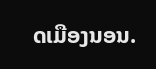ດເມືອງນອນ.